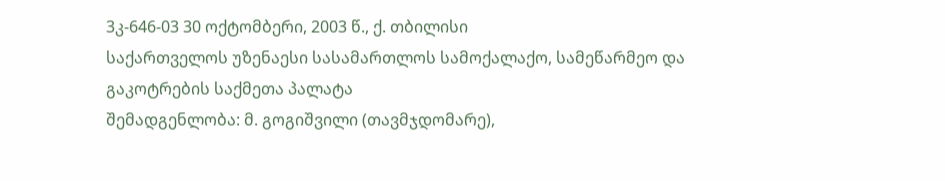3კ-646-03 30 ოქტომბერი, 2003 წ., ქ. თბილისი
საქართველოს უზენაესი სასამართლოს სამოქალაქო, სამეწარმეო და გაკოტრების საქმეთა პალატა
შემადგენლობა: მ. გოგიშვილი (თავმჯდომარე),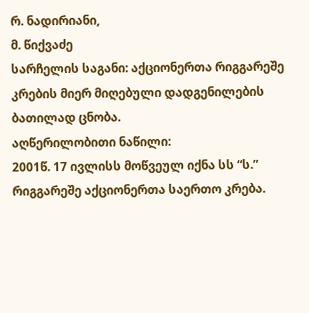რ. ნადირიანი,
მ. წიქვაძე
სარჩელის საგანი: აქციონერთა რიგგარეშე კრების მიერ მიღებული დადგენილების ბათილად ცნობა.
აღწერილობითი ნაწილი:
2001წ. 17 ივლისს მოწვეულ იქნა სს “ს.” რიგგარეშე აქციონერთა საერთო კრება.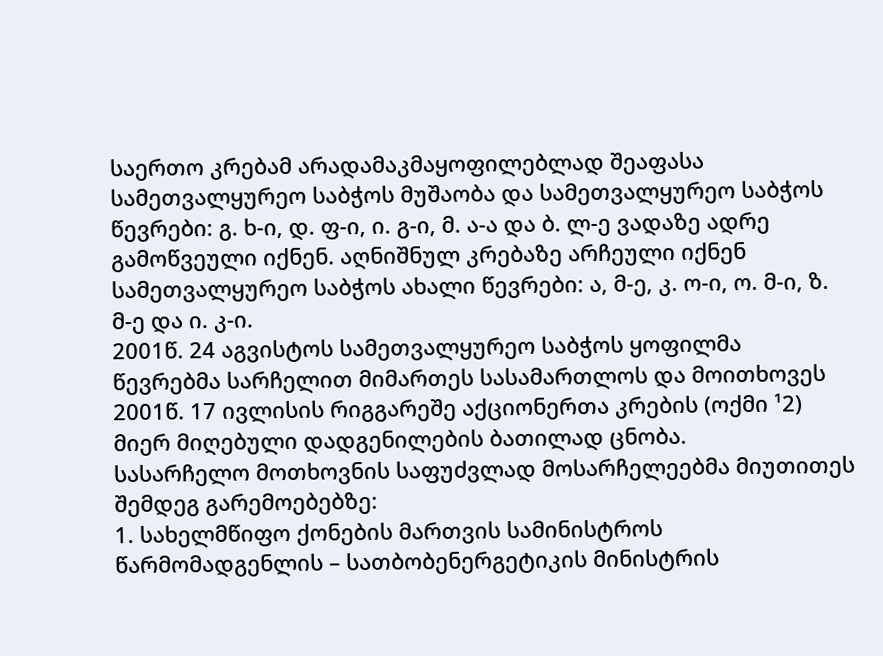საერთო კრებამ არადამაკმაყოფილებლად შეაფასა სამეთვალყურეო საბჭოს მუშაობა და სამეთვალყურეო საბჭოს წევრები: გ. ხ-ი, დ. ფ-ი, ი. გ-ი, მ. ა-ა და ბ. ლ-ე ვადაზე ადრე გამოწვეული იქნენ. აღნიშნულ კრებაზე არჩეული იქნენ სამეთვალყურეო საბჭოს ახალი წევრები: ა, მ-ე, კ. ო-ი, ო. მ-ი, ზ. მ-ე და ი. კ-ი.
2001წ. 24 აგვისტოს სამეთვალყურეო საბჭოს ყოფილმა წევრებმა სარჩელით მიმართეს სასამართლოს და მოითხოვეს 2001წ. 17 ივლისის რიგგარეშე აქციონერთა კრების (ოქმი ¹2) მიერ მიღებული დადგენილების ბათილად ცნობა.
სასარჩელო მოთხოვნის საფუძვლად მოსარჩელეებმა მიუთითეს შემდეგ გარემოებებზე:
1. სახელმწიფო ქონების მართვის სამინისტროს წარმომადგენლის – სათბობენერგეტიკის მინისტრის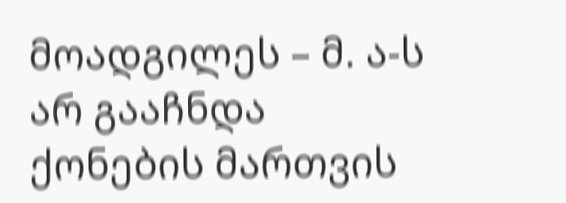მოადგილეს – მ. ა-ს არ გააჩნდა ქონების მართვის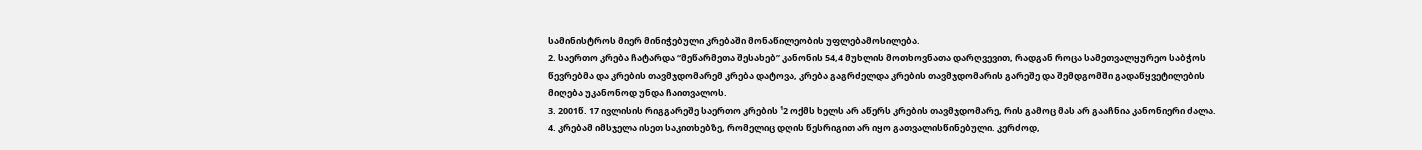სამინისტროს მიერ მინიჭებული კრებაში მონაწილეობის უფლებამოსილება.
2. საერთო კრება ჩატარდა “მეწარმეთა შესახებ” კანონის 54,4 მუხლის მოთხოვნათა დარღვევით, რადგან როცა სამეთვალყურეო საბჭოს წევრებმა და კრების თავმჯდომარემ კრება დატოვა, კრება გაგრძელდა კრების თავმჯდომარის გარეშე და შემდგომში გადაწყვეტილების მიღება უკანონოდ უნდა ჩაითვალოს.
3. 2001წ. 17 ივლისის რიგგარეშე საერთო კრების ¹2 ოქმს ხელს არ აწერს კრების თავმჯდომარე, რის გამოც მას არ გააჩნია კანონიერი ძალა.
4. კრებამ იმსჯელა ისეთ საკითხებზე, რომელიც დღის წესრიგით არ იყო გათვალისწინებული. კერძოდ,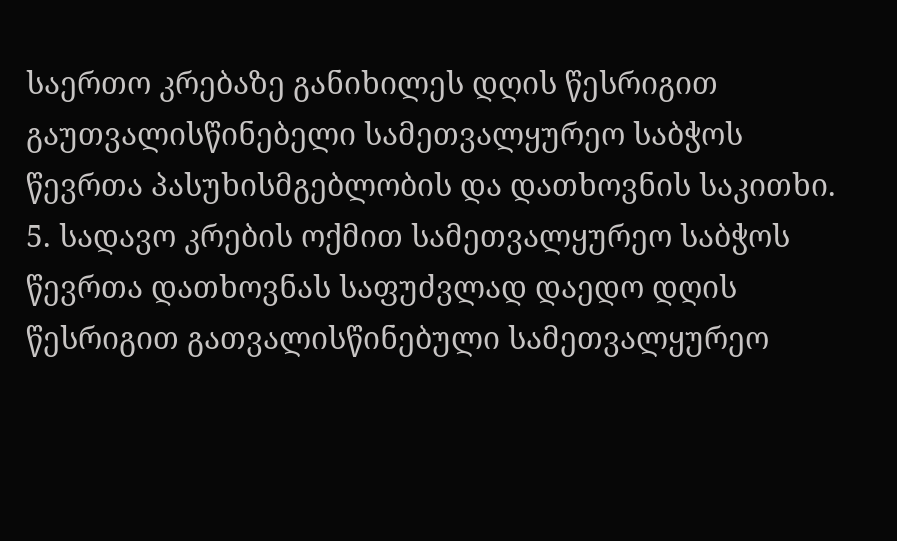საერთო კრებაზე განიხილეს დღის წესრიგით გაუთვალისწინებელი სამეთვალყურეო საბჭოს წევრთა პასუხისმგებლობის და დათხოვნის საკითხი.
5. სადავო კრების ოქმით სამეთვალყურეო საბჭოს წევრთა დათხოვნას საფუძვლად დაედო დღის წესრიგით გათვალისწინებული სამეთვალყურეო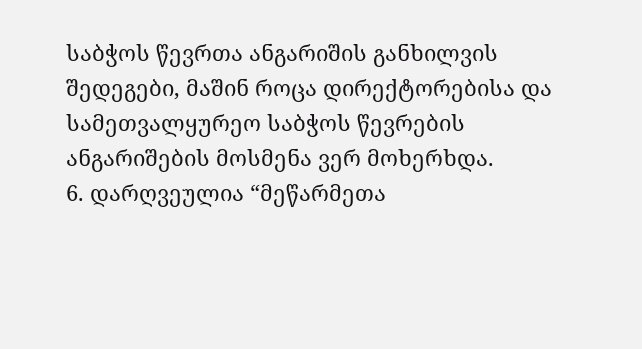საბჭოს წევრთა ანგარიშის განხილვის შედეგები, მაშინ როცა დირექტორებისა და სამეთვალყურეო საბჭოს წევრების ანგარიშების მოსმენა ვერ მოხერხდა.
6. დარღვეულია “მეწარმეთა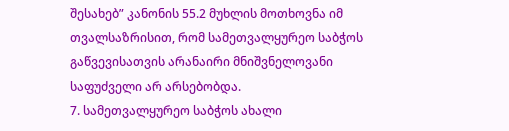შესახებ” კანონის 55.2 მუხლის მოთხოვნა იმ თვალსაზრისით, რომ სამეთვალყურეო საბჭოს გაწვევისათვის არანაირი მნიშვნელოვანი საფუძველი არ არსებობდა.
7. სამეთვალყურეო საბჭოს ახალი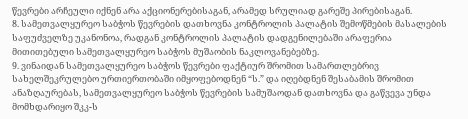წევრები არჩეული იქნენ არა აქციონერებისაგან, არამედ სრულიად გარეშე პირებისაგან.
8. სამეთვალყურეო საბჭოს წევრების დათხოვნა კონტროლის პალატის შემოწმების მასალების საფუძველზე უკანონოა, რადგან კონტროლის პალატის დადგენილებაში არაფერია მითითებული სამეთვალყურეო საბჭოს მუშაობის ნაკლოვანებებზე.
9. ვინაიდან სამეთვალყურეო საბჭოს წევრები ფაქტიურ შრომით სამართლებრივ სახელშეკრულებო ურთიერთობაში იმყოფებოდნენ “ს.” და იღებდნენ შესაბამის შრომით ანაზღაურებას, სამეთვალყურეო საბჭოს წევრების სამუშაოდან დათხოვნა და გაწვევა უნდა მომხდარიყო შკკ-ს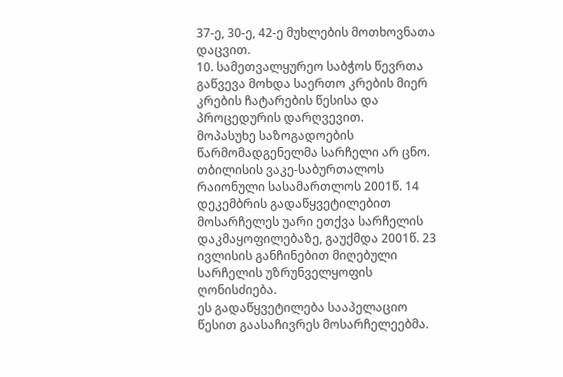37-ე, 30-ე, 42-ე მუხლების მოთხოვნათა დაცვით.
10. სამეთვალყურეო საბჭოს წევრთა გაწვევა მოხდა საერთო კრების მიერ კრების ჩატარების წესისა და პროცედურის დარღვევით.
მოპასუხე საზოგადოების წარმომადგენელმა სარჩელი არ ცნო.
თბილისის ვაკე-საბურთალოს რაიონული სასამართლოს 2001წ. 14 დეკემბრის გადაწყვეტილებით მოსარჩელეს უარი ეთქვა სარჩელის დაკმაყოფილებაზე, გაუქმდა 2001წ. 23 ივლისის განჩინებით მიღებული სარჩელის უზრუნველყოფის ღონისძიება.
ეს გადაწყვეტილება სააპელაციო წესით გაასაჩივრეს მოსარჩელეებმა.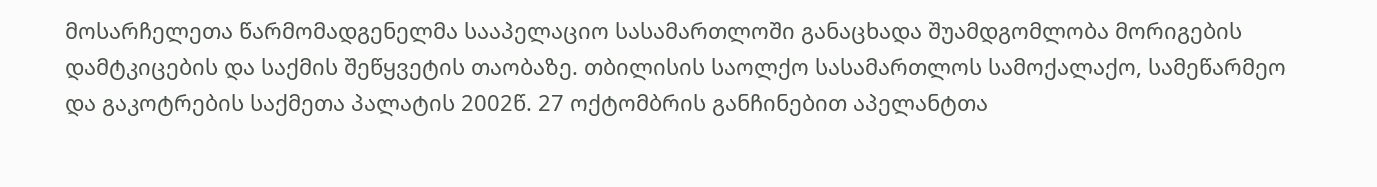მოსარჩელეთა წარმომადგენელმა სააპელაციო სასამართლოში განაცხადა შუამდგომლობა მორიგების დამტკიცების და საქმის შეწყვეტის თაობაზე. თბილისის საოლქო სასამართლოს სამოქალაქო, სამეწარმეო და გაკოტრების საქმეთა პალატის 2002წ. 27 ოქტომბრის განჩინებით აპელანტთა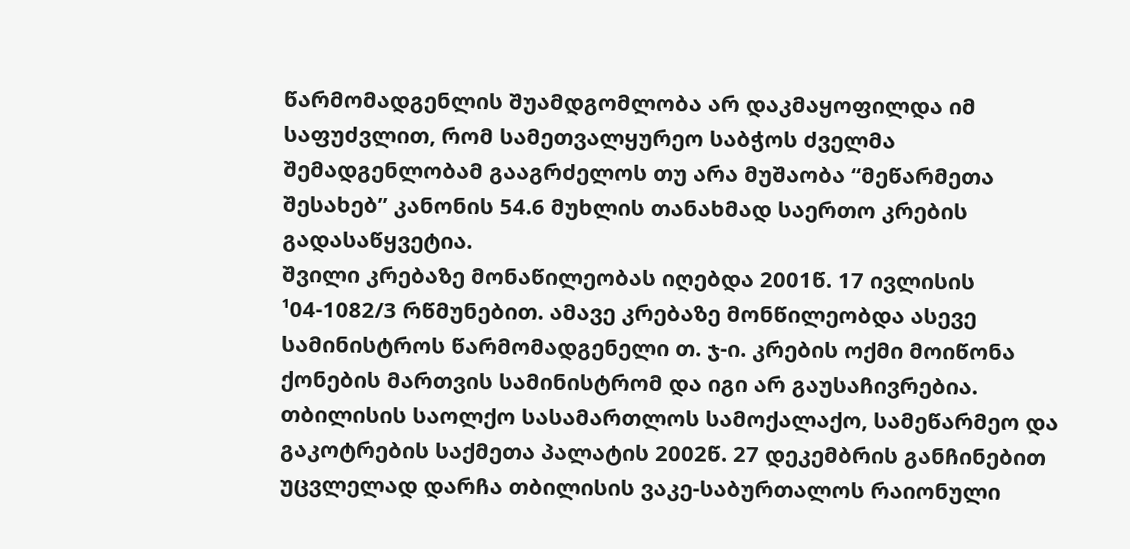წარმომადგენლის შუამდგომლობა არ დაკმაყოფილდა იმ საფუძვლით, რომ სამეთვალყურეო საბჭოს ძველმა შემადგენლობამ გააგრძელოს თუ არა მუშაობა “მეწარმეთა შესახებ” კანონის 54.6 მუხლის თანახმად საერთო კრების გადასაწყვეტია.
შვილი კრებაზე მონაწილეობას იღებდა 2001წ. 17 ივლისის ¹04-1082/3 რწმუნებით. ამავე კრებაზე მონწილეობდა ასევე სამინისტროს წარმომადგენელი თ. ჯ-ი. კრების ოქმი მოიწონა ქონების მართვის სამინისტრომ და იგი არ გაუსაჩივრებია.
თბილისის საოლქო სასამართლოს სამოქალაქო, სამეწარმეო და გაკოტრების საქმეთა პალატის 2002წ. 27 დეკემბრის განჩინებით უცვლელად დარჩა თბილისის ვაკე-საბურთალოს რაიონული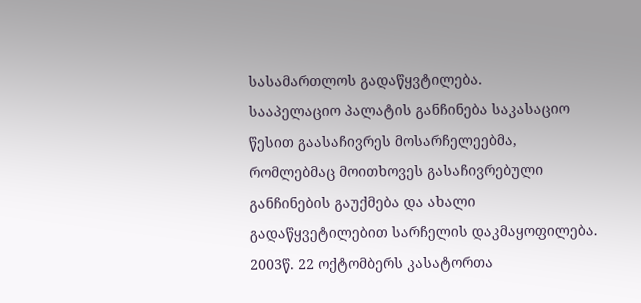სასამართლოს გადაწყვტილება.
სააპელაციო პალატის განჩინება საკასაციო წესით გაასაჩივრეს მოსარჩელეებმა, რომლებმაც მოითხოვეს გასაჩივრებული განჩინების გაუქმება და ახალი გადაწყვეტილებით სარჩელის დაკმაყოფილება.
2003წ. 22 ოქტომბერს კასატორთა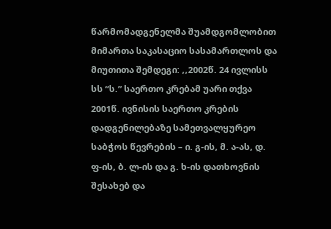წარმომადგენელმა შუამდგომლობით მიმართა საკასაციო სასამართლოს და მიუთითა შემდეგი: ,,2002წ. 24 ივლისს სს “ს.” საერთო კრებამ უარი თქვა 2001წ. ივნისის საერთო კრების დადგენილებაზე სამეთვალყურეო საბჭოს წევრების – ი. გ-ის, მ. ა-ას, დ. ფ-ის, ბ. ლ-ის და გ. ხ-ის დათხოვნის შესახებ და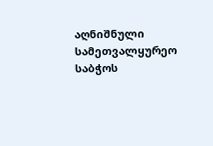აღნიშნული სამეთვალყურეო საბჭოს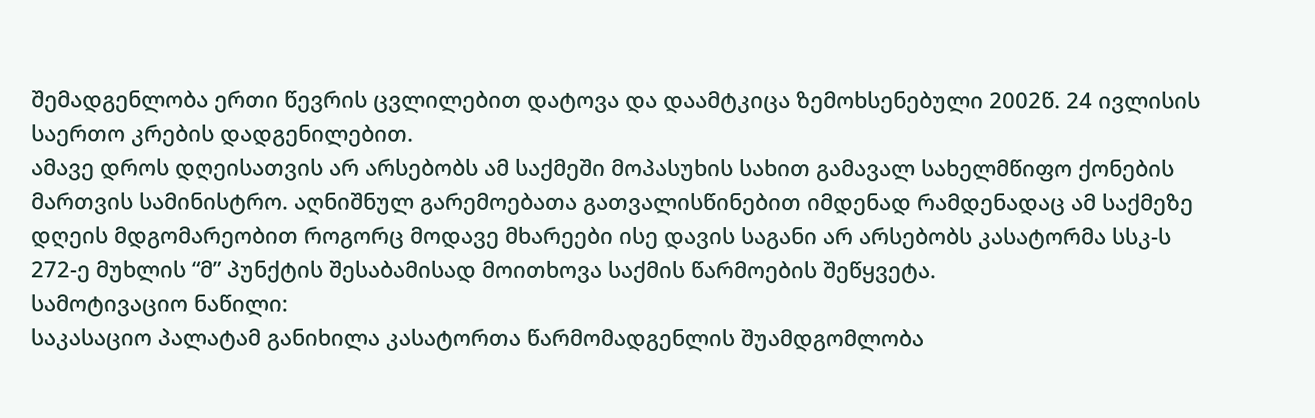შემადგენლობა ერთი წევრის ცვლილებით დატოვა და დაამტკიცა ზემოხსენებული 2002წ. 24 ივლისის საერთო კრების დადგენილებით.
ამავე დროს დღეისათვის არ არსებობს ამ საქმეში მოპასუხის სახით გამავალ სახელმწიფო ქონების მართვის სამინისტრო. აღნიშნულ გარემოებათა გათვალისწინებით იმდენად რამდენადაც ამ საქმეზე დღეის მდგომარეობით როგორც მოდავე მხარეები ისე დავის საგანი არ არსებობს კასატორმა სსკ-ს 272-ე მუხლის “მ” პუნქტის შესაბამისად მოითხოვა საქმის წარმოების შეწყვეტა.
სამოტივაციო ნაწილი:
საკასაციო პალატამ განიხილა კასატორთა წარმომადგენლის შუამდგომლობა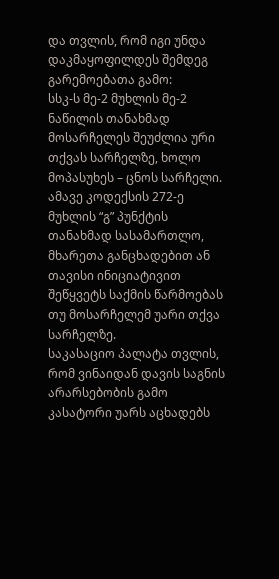და თვლის, რომ იგი უნდა დაკმაყოფილდეს შემდეგ გარემოებათა გამო:
სსკ-ს მე-2 მუხლის მე-2 ნაწილის თანახმად მოსარჩელეს შეუძლია ური თქვას სარჩელზე, ხოლო მოპასუხეს – ცნოს სარჩელი.
ამავე კოდექსის 272-ე მუხლის “გ” პუნქტის თანახმად სასამართლო, მხარეთა განცხადებით ან თავისი ინიციატივით შეწყვეტს საქმის წარმოებას თუ მოსარჩელემ უარი თქვა სარჩელზე.
საკასაციო პალატა თვლის, რომ ვინაიდან დავის საგნის არარსებობის გამო კასატორი უარს აცხადებს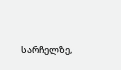სარჩელზე,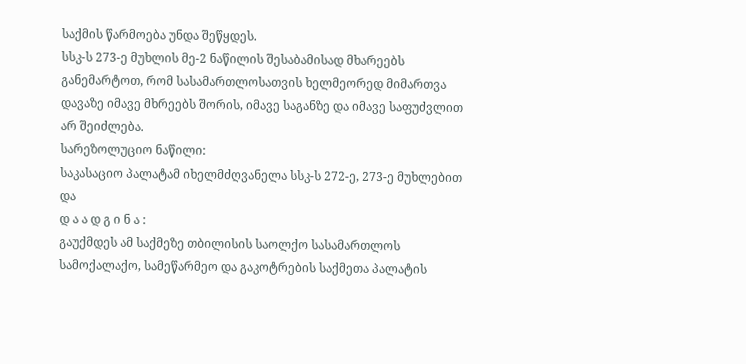საქმის წარმოება უნდა შეწყდეს.
სსკ-ს 273-ე მუხლის მე-2 ნაწილის შესაბამისად მხარეებს განემარტოთ, რომ სასამართლოსათვის ხელმეორედ მიმართვა დავაზე იმავე მხრეებს შორის, იმავე საგანზე და იმავე საფუძვლით არ შეიძლება.
სარეზოლუციო ნაწილი:
საკასაციო პალატამ იხელმძღვანელა სსკ-ს 272-ე, 273-ე მუხლებით და
დ ა ა დ გ ი ნ ა :
გაუქმდეს ამ საქმეზე თბილისის საოლქო სასამართლოს სამოქალაქო, სამეწარმეო და გაკოტრების საქმეთა პალატის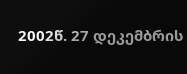2002წ. 27 დეკემბრის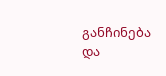განჩინება და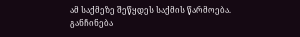ამ საქმეზე შეწყდეს საქმის წარმოება.
განჩინება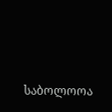საბოლოოა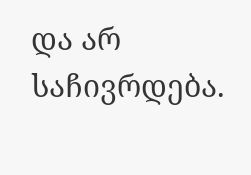და არ საჩივრდება.